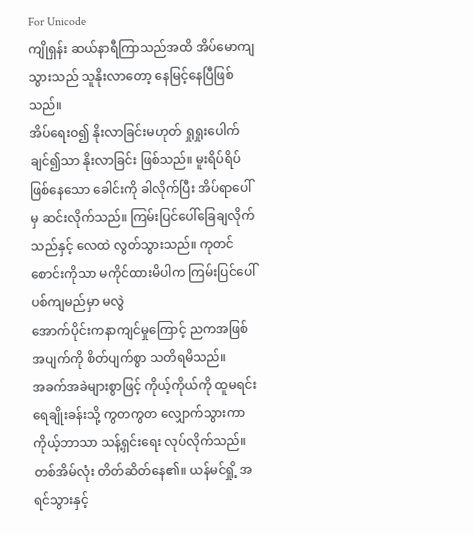For Unicode
ကျိုရှန်း ဆယ်နာရီကြာသည်အထိ အိပ်မောကျသွားသည် သူနိုးလာတော့ နေမြင့်နေပြီဖြစ်သည်။
အိပ်ရေးဝ၍ နိုးလာခြင်းမဟုတ် ရှုရှုးပေါက်ချင်၍သာ နိုးလာခြင်း ဖြစ်သည်။ မူးရိပ်ရိပ်ဖြစ်နေသော ခေါင်းကို ခါလိုက်ပြီး အိပ်ရာပေါ်မှ ဆင်းလိုက်သည်။ ကြမ်းပြင်ပေါ်ခြေချလိုက်သည်နှင့် လေထဲ လွတ်သွားသည်။ ကုတင်စောင်းကိုသာ မကိုင်ထားမိပါက ကြမ်းပြင်ပေါ် ပစ်ကျမည်မှာ မလွဲ
အောက်ပိုင်းကနာကျင်မှုကြောင့် ညကအဖြစ်အပျက်ကို စိတ်ပျက်စွာ သတိရမိသည်။
အခက်အခဲများစွာဖြင့် ကိုယ့်ကိုယ်ကို ထူမရင်း ရေချိုးခန်းသို့ ကွတကွတ လျှောက်သွားကာ ကိုယ့်ဘာသာ သန့်ရှင်းရေး လုပ်လိုက်သည်။
တစ်အိမ်လုံး တိတ်ဆိတ်နေ၏။ ယန်မင်ရှို့ အရင်သွားနှင့်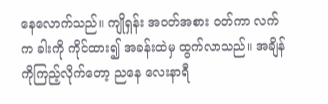နေလောက်သည်။ ကျိုရှန်း အဝတ်အစား ဝတ်ကာ လက်က ခါးကို ကိုင်ထား၍ အခန်းထဲမှ ထွက်လာသည်။ အချိန်ကိုကြည့်လိုက်တော့ ညနေ လေးနာရီ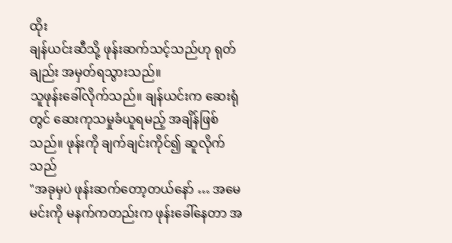ထိုး
ချန်ယင်းဆီသို့ ဖုန်းဆက်သင့်သည်ဟု ရုတ်ချည်း အမှတ်ရသွားသည်။
သူဖုန်းခေါ်လိုက်သည်။ ချန်ယင်းက ဆေးရုံတွင် ဆေးကုသမှုခံယူရမည့် အချိန်ဖြစ်သည်။ ဖုန်းကို ချက်ချင်းကိုင်၍ ဆူလိုက်သည်
"အခုမှပဲ ဖုန်းဆက်တော့တယ်နော် … အမေ မင်းကို မနက်ကတည်းက ဖုန်းခေါ်နေတာ အ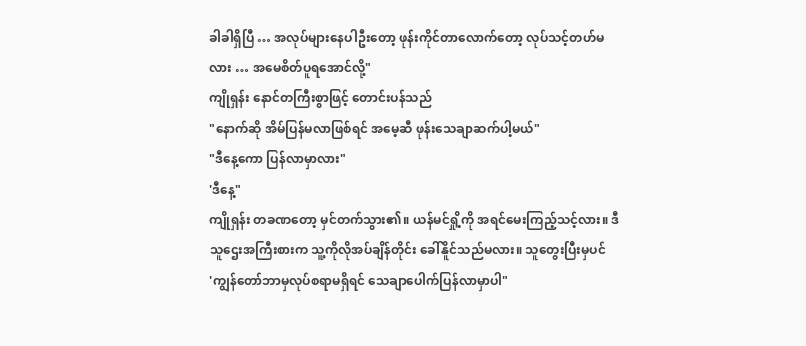ခါခါရှိပြီ … အလုပ်များနေပါဦးတော့ ဖုန်းကိုင်တာလောက်တော့ လုပ်သင့်တဟ်မလား … အမေစိတ်ပူရအောင်လို့"
ကျိုရှန်း နောင်တကြီးစွာဖြင့် တောင်းပန်သည်
"နောက်ဆို အိမ်ပြန်မလာဖြစ်ရင် အမေ့ဆီ ဖုန်းသေချာဆက်ပါ့မယ်"
"ဒီနေ့ကော ပြန်လာမှာလား"
'ဒီနေ့"
ကျိုရှန်း တခဏတော့ မှင်တက်သွား၏။ ယန်မင်ရှို့ကို အရင်မေးကြည့်သင့်လား။ ဒီသူဌေးအကြီးစားက သူ့ကိုလိုအပ်ချိန်တိုင်း ခေါ်နိူင်သည်မလား။ သူတွေးပြီးမှပင်
'ကျွန်တော်ဘာမှလုပ်စရာမရှိရင် သေချာပေါက်ပြန်လာမှာပါ"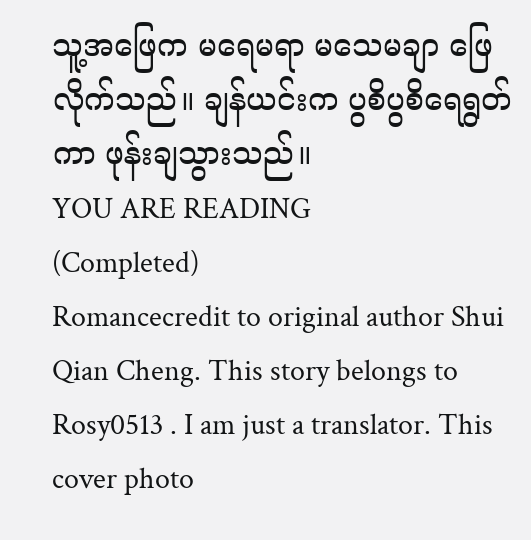သူ့အဖြေက မရေမရာ မသေမချာ ဖြေလိုက်သည်။ ချန်ယင်းက ပွစိပွစိရေရွတ်ကာ ဖုန်းချသွားသည်။
YOU ARE READING
(Completed)
Romancecredit to original author Shui Qian Cheng. This story belongs to Rosy0513 . I am just a translator. This cover photo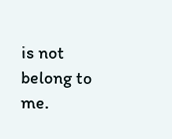is not belong to me.